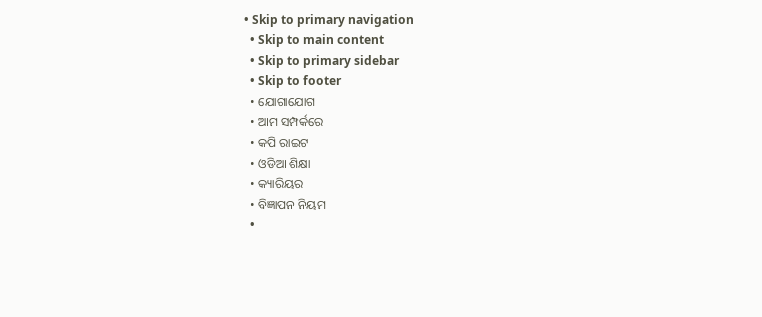• Skip to primary navigation
  • Skip to main content
  • Skip to primary sidebar
  • Skip to footer
  • ଯୋଗାଯୋଗ
  • ଆମ ସମ୍ପର୍କରେ
  • କପି ରାଇଟ
  • ଓଡିଆ ଶିକ୍ଷା
  • କ୍ୟାରିୟର
  • ବିଜ୍ଞାପନ ନିୟମ
  •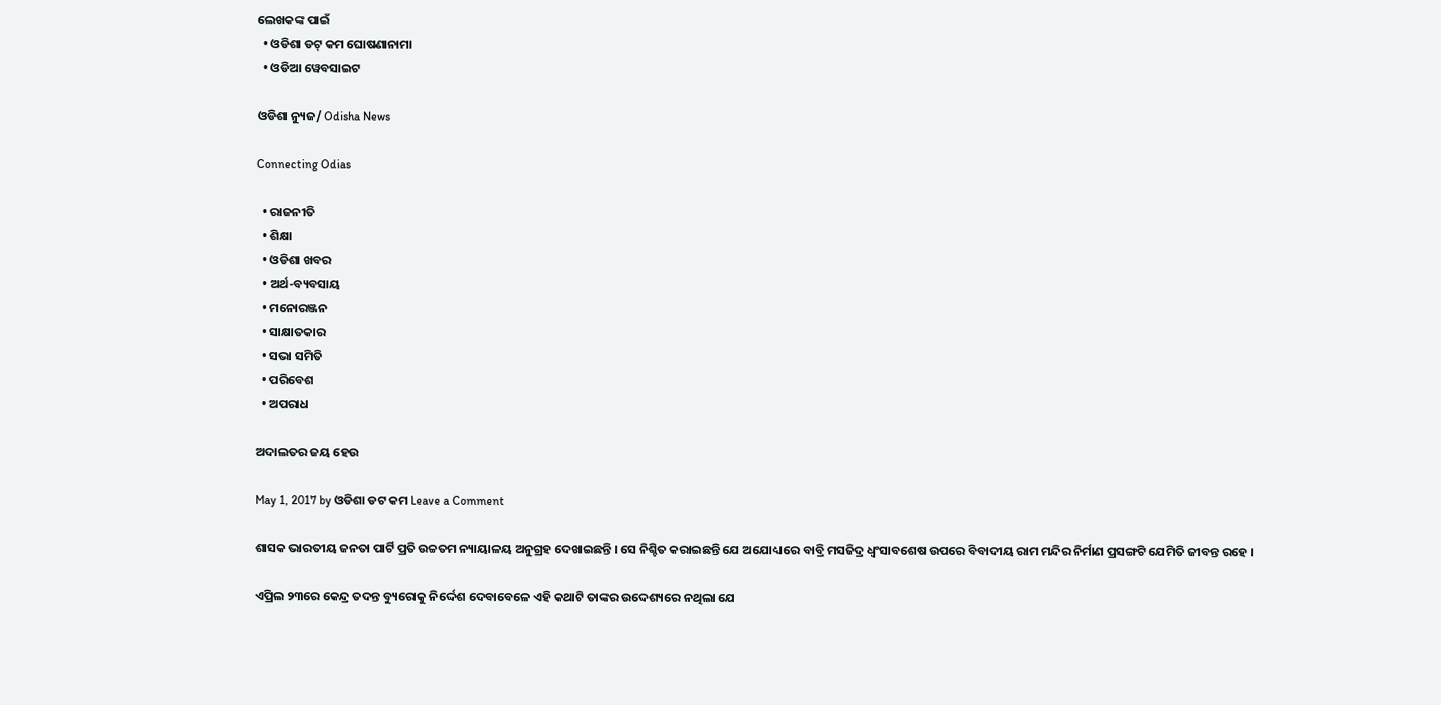ଲେଖକଙ୍କ ପାଇଁ
  • ଓଡିଶା ଡଟ୍ କମ ଘୋଷଣାନାମା
  • ଓଡିଆ ୱେବସାଇଟ

ଓଡିଶା ନ୍ୟୁଜ/ Odisha News

Connecting Odias

  • ରାଜନୀତି
  • ଶିକ୍ଷା
  • ଓଡିଶା ଖବର
  • ଅର୍ଥ-ବ୍ୟବସାୟ
  • ମନୋରଞ୍ଜନ
  • ସାକ୍ଷାତକାର
  • ସଭା ସମିତି
  • ପରିବେଶ
  • ଅପରାଧ

ଅଦାଲତର ଜୟ ହେଉ

May 1, 2017 by ଓଡିଶା ଡଟ କମ Leave a Comment

ଶାସକ ଭାରତୀୟ ଜନତା ପାର୍ଟି ପ୍ରତି ଉଚ୍ଚତମ ନ୍ୟାୟାଳୟ ଅନୁଗ୍ରହ ଦେଖାଇଛନ୍ତି । ସେ ନିଶ୍ଚିତ କରାଇଛନ୍ତି ଯେ ଅଯୋଧ୍ୟାରେ ବାବ୍ରି ମସଜିଦ୍ର ଧ୍ୱଂସାବଶେଷ ଉପରେ ବିବାଦୀୟ ରାମ ମନ୍ଦିର ନିର୍ମାଣ ପ୍ରସଙ୍ଗଟି ଯେମିତି ଜୀବନ୍ତ ରହେ ।

ଏପ୍ରିଲ ୨୩ରେ କେନ୍ଦ୍ର ତଦନ୍ତ ବ୍ୟୁରୋକୁ ନିର୍ଦ୍ଦେଶ ଦେବାବେଳେ ଏହି କଥାଟି ତାଙ୍କର ଉଦ୍ଦେଶ୍ୟରେ ନଥିଲା ଯେ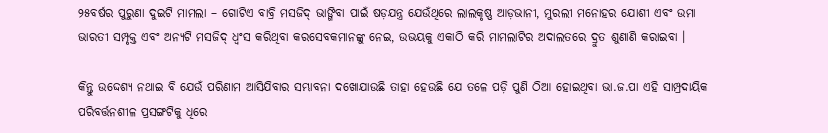୨୫ବର୍ଷର ପୁରୁଣା ଦୁଇଟି ମାମଲା – ଗୋଟିଏ ବାବ୍ରି ମସଜିଦ୍ ଭାଙ୍ଗିବା ପାଇଁ ଷଡ଼ଯନ୍ତ୍ର ଯେଉଁଥିରେ ଲାଲକୃଷ୍ଣ ଆଡ଼ଭାନୀ, ମୁରଲୀ ମନୋହର ଯୋଶୀ ଏବଂ ଉମା ଭାରତୀ ସମ୍ପୃକ୍ତ ଏବଂ ଅନ୍ୟଟି ମସଜିଦ୍ ଧ୍ୱଂସ କରିଥିବା କରସେବକମାନଙ୍କୁ ନେଇ, ଉଭୟକୁ ଏକାଠି କରି ମାମଲାଟିର ଅଦାଲତରେ ଦ୍ରୁତ ଶୁଣାଣି କରାଇବା ।

କିନ୍ତୁ ଉଦ୍ଦେଶ୍ୟ ନଥାଇ ବି ଯେଉଁ ପରିଣାମ ଆସିଯିବାର ସମ୍ଭାବନା ଦଖୋଯାଉଛି ତାହା ହେଉଛି ଯେ ତଳେ ପଡ଼ି ପୁଣି ଠିଆ ହୋଇଥିବା ଭା.ଜ.ପା ଏହି ସାମ୍ପ୍ରଦାୟିକ ପରିବର୍ତ୍ତନଶୀଳ ପ୍ରସଙ୍ଗଟିକୁ ଧିରେ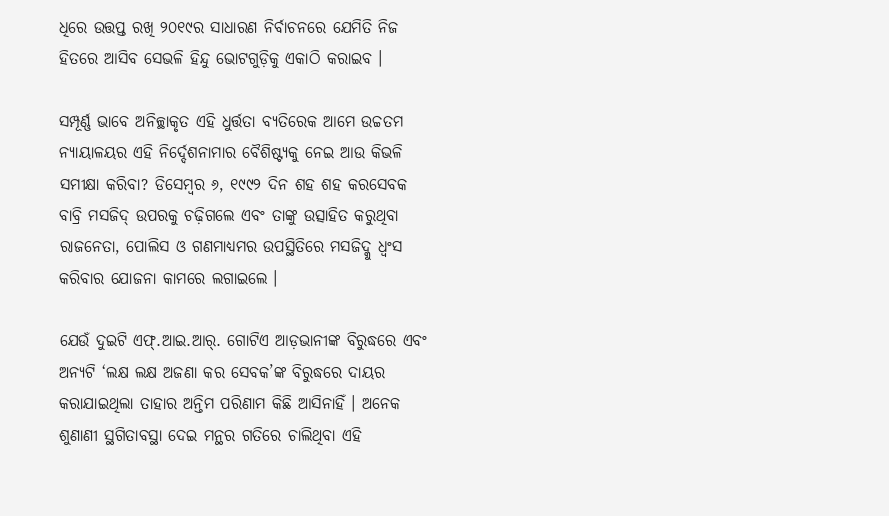ଧିରେ ଉତ୍ତପ୍ତ ରଖି ୨୦୧୯ର ସାଧାରଣ ନିର୍ବାଚନରେ ଯେମିତି ନିଜ ହିତରେ ଆସିବ ସେଭଳି ହିନ୍ଦୁ ଭୋଟଗୁଡ଼ିକୁ ଏକାଠି କରାଇବ ।

ସମ୍ପୂର୍ଣ୍ଣ ଭାବେ ଅନିଚ୍ଛାକୃତ ଏହି ଧୁର୍ତ୍ତତା ବ୍ୟତିରେକ ଆମେ ଉଚ୍ଚତମ ନ୍ୟାୟାଳୟର ଏହି ନିର୍ଦ୍ଦେଶନାମାର ବୈଶିଷ୍ଟ୍ୟକୁ ନେଇ ଆଉ କିଭଳି ସମୀକ୍ଷା କରିବା? ଡିସେମ୍ବର ୬, ୧୯୯୨ ଦିନ ଶହ ଶହ କରସେବକ ବାବ୍ରି ମସଜିଦ୍ ଉପରକୁ ଚଢ଼ିଗଲେ ଏବଂ ତାଙ୍କୁ ଉତ୍ସାହିତ କରୁଥିବା ରାଜନେତା, ପୋଲିସ ଓ ଗଣମାଧ୍ୟମର ଉପସ୍ଥିତିରେ ମସଜିଦ୍କୁ ଧ୍ୱଂସ କରିବାର ଯୋଜନା କାମରେ ଲଗାଇଲେ ।

ଯେଉଁ ଦୁଇଟି ଏଫ୍.ଆଇ.ଆର୍. ଗୋଟିଏ ଆଡ଼ଭାନୀଙ୍କ ବିରୁଦ୍ଧରେ ଏବଂ ଅନ୍ୟଟି ‘ଲକ୍ଷ ଲକ୍ଷ ଅଜଣା କର ସେବକ’ଙ୍କ ବିରୁଦ୍ଧରେ ଦାୟର କରାଯାଇଥିଲା ତାହାର ଅନ୍ତିମ ପରିଣାମ କିଛି ଆସିନାହିଁ । ଅନେକ ଶୁଣାଣୀ ସ୍ଥଗିତାବସ୍ଥା ଦେଇ ମନ୍ଥର ଗତିରେ ଚାଲିଥିବା ଏହି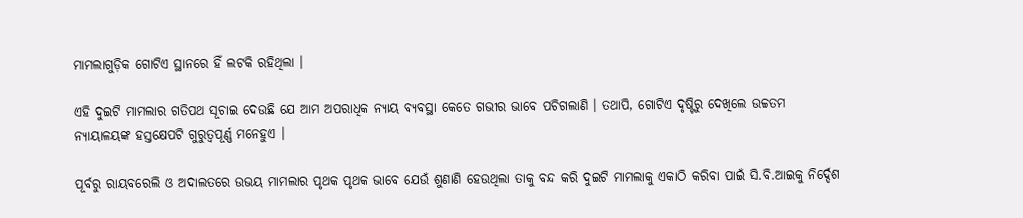ମାମଲାଗୁଡ଼ିକ ଗୋଟିଏ ସ୍ଥାନରେ ହିଁ ଲଟକି ରହିଥିଲା ।

ଏହି ଦୁଇଟି ମାମଲାର ଗତିପଥ ସୂଚାଇ ଦେଉଛି ଯେ ଆମ ଅପରାଧିକ ନ୍ୟାୟ ବ୍ୟବସ୍ଥା କେତେ ଗଭୀର ଭାବେ ପଚିଗଲାଣି । ତଥାପି, ଗୋଟିଏ ଦୃଷ୍ଟିରୁ ଦେଖିଲେ ଉଚ୍ଚତମ ନ୍ୟାୟାଳୟଙ୍କ ହସ୍ତକ୍ଷେପଟି ଗୁରୁତ୍ୱପୂର୍ଣ୍ଣ ମନେହୁଏ ।

ପୂର୍ବରୁ ରାୟବରେଲି ଓ ଅଦାଲତରେ ଉଭୟ ମାମଲାର ପୃଥକ ପୃଥକ ଭାବେ ଯେଉଁ ଶୁଣାଣି ହେଉଥିଲା ତାକୁ ବନ୍ଦ କରି ଦୁଇଟି ମାମଲାକୁ ଏକାଠି କରିବା ପାଇଁ ସି.ବି.ଆଇକୁ ନିର୍ଦ୍ଦେଶ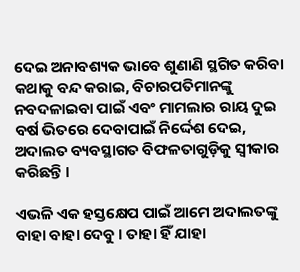ଦେଇ ଅନାବଶ୍ୟକ ଭାବେ ଶୁଣାଣି ସ୍ଥଗିତ କରିବା କଥାକୁ ବନ୍ଦ କରାଇ, ବିଚାରପତିମାନଙ୍କୁ ନବଦଳାଇବା ପାଇଁ ଏବଂ ମାମଲାର ରାୟ ଦୁଇ ବର୍ଷ ଭିତରେ ଦେବାପାଇଁ ନିର୍ଦ୍ଦେଶ ଦେଇ, ଅଦାଲତ ବ୍ୟବସ୍ଥାଗତ ବିଫଳତାଗୁଡ଼ିକୁ ସ୍ୱୀକାର କରିଛନ୍ତି ।

ଏଭଳି ଏକ ହସ୍ତକ୍ଷେପ ପାଇଁ ଆମେ ଅଦାଲତଙ୍କୁ ବାହା ବାହା ଦେବୁ । ତାହା ହିଁ ଯାହା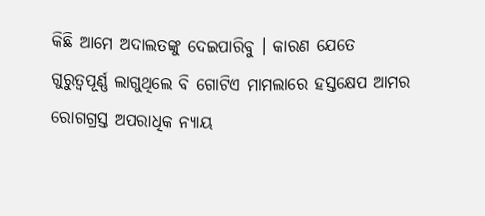କିଛି ଆମେ ଅଦାଲତଙ୍କୁ ଦେଇପାରିବୁ । କାରଣ ଯେତେ ଗୁରୁତ୍ୱପୂର୍ଣ୍ଣ ଲାଗୁଥିଲେ ବି ଗୋଟିଏ ମାମଲାରେ ହସ୍ତକ୍ଷେପ ଆମର ରୋଗଗ୍ରସ୍ତ ଅପରାଧିକ ନ୍ୟାୟ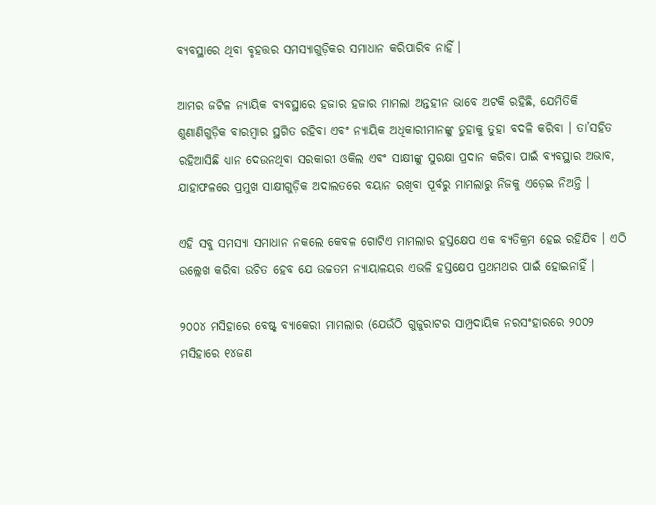ବ୍ୟବସ୍ଥାରେ ଥିବା ବୃହତ୍ତର ସମସ୍ୟାଗୁଡ଼ିକର ସମାଧାନ କରିପାରିବ ନାହିଁ ।

ଆମର ଜଟିଳ ନ୍ୟାୟିକ ବ୍ୟବସ୍ଥାରେ ହଜାର ହଜାର ମାମଲା ଅନ୍ତହୀନ ଭାବେ ଅଟକି ରହିଛି, ଯେମିତିକି ଶୁଣାଣିଗୁଡ଼ିକ ବାରମ୍ବାର ସ୍ଥଗିତ ରହିବା ଏବଂ ନ୍ୟାୟିକ ଅଧିକାରୀମାନଙ୍କୁ ତୁହାକୁ ତୁହା ବଦଳି କରିବା । ତା’ସହିତ ରହିଆସିଛି ଧ୍ୟାନ ଦେଉନଥିବା ସରକାରୀ ଓକିଲ ଏବଂ ସାକ୍ଷୀଙ୍କୁ ସୁରକ୍ଷା ପ୍ରଦାନ କରିବା ପାଇଁ ବ୍ୟବସ୍ଥାର ଅଭାବ, ଯାହାଫଳରେ ପ୍ରମୁଖ ସାକ୍ଷୀଗୁଡ଼ିକ ଅଦାଲତରେ ବୟାନ ରଖିବା ପୂର୍ବରୁ ମାମଲାରୁ ନିଜକୁ ଏଡ଼େଇ ନିଅନ୍ତି ।

ଏହି ସବୁ ସମସ୍ୟା ସମାଧାନ ନକଲେ କେବଳ ଗୋଟିଏ ମାମଲାର ହସ୍ତକ୍ଷେପ ଏକ ବ୍ୟତିକ୍ରମ ହେଇ ରହିଯିବ । ଏଠି ଉଲ୍ଲେଖ କରିବା ଉଚିତ ହେବ ଯେ ଉଚ୍ଚତମ ନ୍ୟାୟାଳୟର ଏଭଳି ହସ୍ତକ୍ଷେପ ପ୍ରଥମଥର ପାଇଁ ହୋଇନାହିଁ ।

୨୦୦୪ ମସିହାରେ ବେଷ୍ଟ୍ ବ୍ୟାକେରୀ ମାମଲାର (ଯେଉଁଠି ଗୁଜୁରାଟର ସାମ୍ପ୍ରଦାୟିକ ନରସଂହାରରେ ୨୦୦୨ ମସିହାରେ ୧୪ଜଣ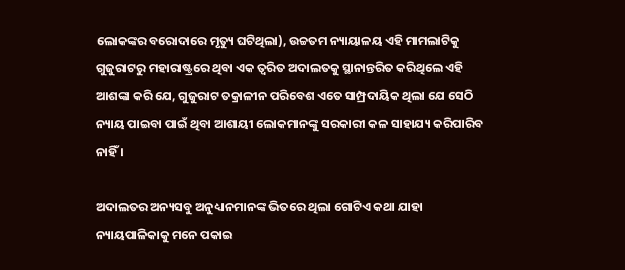ଲୋକଙ୍କର ବରୋଦାରେ ମୃତ୍ୟୁ ଘଟିଥିଲା), ଉଚ୍ଚତମ ନ୍ୟାୟାଳୟ ଏହି ମାମଲାଟିକୁ ଗୁଜୁରାଟରୁ ମହାରାଷ୍ଟ୍ରରେ ଥିବା ଏକ ତ୍ୱରିତ ଅଦାଲତକୁ ସ୍ଥାନାନ୍ତରିତ କରିଥିଲେ ଏହି ଆଶଙ୍କା କରି ଯେ, ଗୁଜୁରାଟ ତକ୍ରାଳୀନ ପରିବେଶ ଏତେ ସାମ୍ପ୍ରଦାୟିକ ଥିଲା ଯେ ସେଠି ନ୍ୟାୟ ପାଇବା ପାଇଁ ଥିବା ଆଶାୟୀ ଲୋକମାନଙ୍କୁ ସରକାରୀ କଳ ସାହାଯ୍ୟ କରିପାରିବ ନାହିଁ ।

ଅଦାଲତର ଅନ୍ୟସବୁ ଅନୁଧ୍ୟାନମାନଙ୍କ ଭିତରେ ଥିଲା ଗୋଟିଏ କଥା ଯାହା ନ୍ୟାୟପାଳିକାକୁ ମନେ ପକାଇ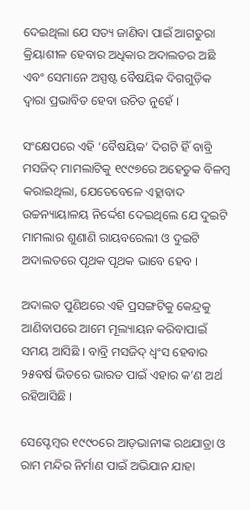ଦେଇଥିଲା ଯେ ସତ୍ୟ ଜାଣିବା ପାଇଁ ଆଗତୁରା କ୍ରିୟାଶୀଳ ହେବାର ଅଧିକାର ଅଦାଲତର ଅଛି ଏବଂ ସେମାନେ ଅସ୍ପଷ୍ଟ ବୈଷୟିକ ଦିଗଗୁଡ଼ିକ ଦ୍ୱାରା ପ୍ରଭାବିତ ହେବା ଉଚିତ ନୁହେଁ ।

ସଂକ୍ଷେପରେ ଏହି ‘ବୈଷୟିକ’ ଦିଗଟି ହିଁ ବାବ୍ରି ମସଜିଦ୍ ମାମଲାଟିକୁ ୧୯୯୭ରେ ଅହେତୁକ ବିଳମ୍ବ କରାଇଥିଲା, ଯେତେବେଳେ ଏହ୍ଲାବାଦ ଉଚ୍ଚନ୍ୟାୟାଳୟ ନିର୍ଦ୍ଦେଶ ଦେଇଥିଲେ ଯେ ଦୁଇଟି ମାମଲାର ଶୁଣାଣି ରାୟବରେଲୀ ଓ ଦୁଇଟି ଅଦାଲତରେ ପୃଥକ ପୃଥକ ଭାବେ ହେବ ।

ଅଦାଲତ ପୁଣିଥରେ ଏହି ପ୍ରସଙ୍ଗଟିକୁ କେନ୍ଦ୍ରକୁ ଆଣିବାପରେ ଆମେ ମୂଲ୍ୟାୟନ କରିବାପାଇଁ ସମୟ ଆସିଛି । ବାବ୍ରି ମସଜିଦ୍ ଧ୍ୱଂସ ହେବାର ୨୫ବର୍ଷ ଭିତରେ ଭାରତ ପାଇଁ ଏହାର କ’ଣ ଅର୍ଥ ରହିଆସିଛି ।

ସେପ୍ଟେମ୍ବର ୧୯୯୦ରେ ଆଡ଼ଭାନୀଙ୍କ ରଥଯାତ୍ରା ଓ ରାମ ମନ୍ଦିର ନିର୍ମାଣ ପାଇଁ ଅଭିଯାନ ଯାହା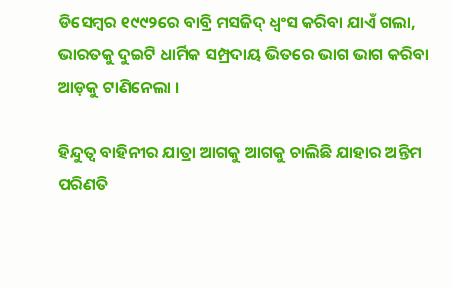ଡିସେମ୍ବର ୧୯୯୨ରେ ବାବ୍ରି ମସଜିଦ୍ ଧ୍ୱଂସ କରିବା ଯାଏଁ ଗଲା, ଭାରତକୁ ଦୁଇଟି ଧାର୍ମିକ ସମ୍ପ୍ରଦାୟ ଭିତରେ ଭାଗ ଭାଗ କରିବା ଆଡ଼କୁ ଟାଣିନେଲା ।

ହିନ୍ଦୁତ୍ୱ ବାହିନୀର ଯାତ୍ରା ଆଗକୁ ଆଗକୁ ଚାଲିଛି ଯାହାର ଅନ୍ତିମ ପରିଣତି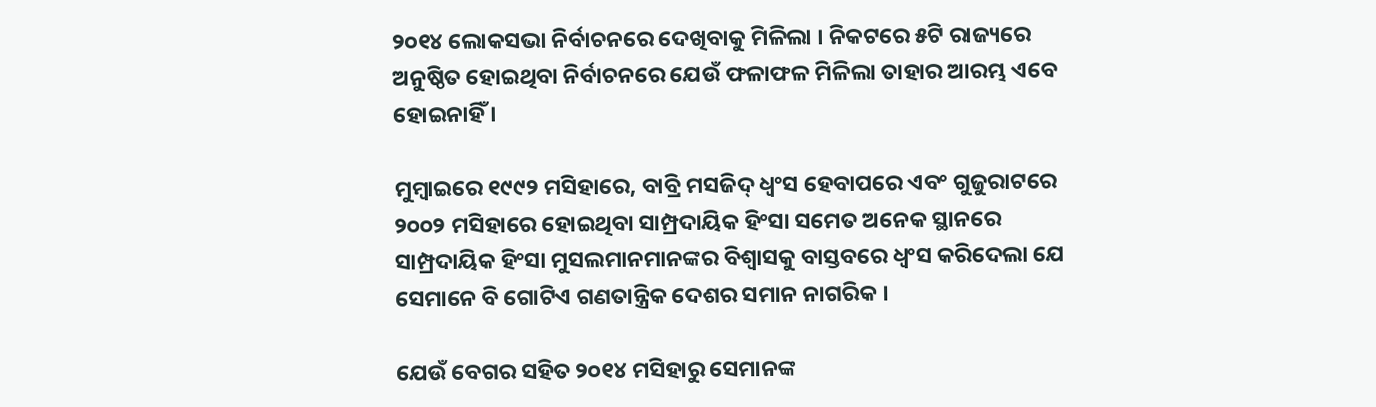୨୦୧୪ ଲୋକସଭା ନିର୍ବାଚନରେ ଦେଖିବାକୁ ମିଳିଲା । ନିକଟରେ ୫ଟି ରାଜ୍ୟରେ ଅନୁଷ୍ଠିତ ହୋଇଥିବା ନିର୍ବାଚନରେ ଯେଉଁ ଫଳାଫଳ ମିଳିଲା ତାହାର ଆରମ୍ଭ ଏବେ ହୋଇନାହିଁ ।

ମୁମ୍ବାଇରେ ୧୯୯୨ ମସିହାରେ, ବାବ୍ରି ମସଜିଦ୍ ଧ୍ୱଂସ ହେବାପରେ ଏବଂ ଗୁଜୁରାଟରେ ୨୦୦୨ ମସିହାରେ ହୋଇଥିବା ସାମ୍ପ୍ରଦାୟିକ ହିଂସା ସମେତ ଅନେକ ସ୍ଥାନରେ ସାମ୍ପ୍ରଦାୟିକ ହିଂସା ମୁସଲମାନମାନଙ୍କର ବିଶ୍ୱାସକୁ ବାସ୍ତବରେ ଧ୍ୱଂସ କରିଦେଲା ଯେ ସେମାନେ ବି ଗୋଟିଏ ଗଣତାନ୍ତ୍ରିକ ଦେଶର ସମାନ ନାଗରିକ ।

ଯେଉଁ ବେଗର ସହିତ ୨୦୧୪ ମସିହାରୁ ସେମାନଙ୍କ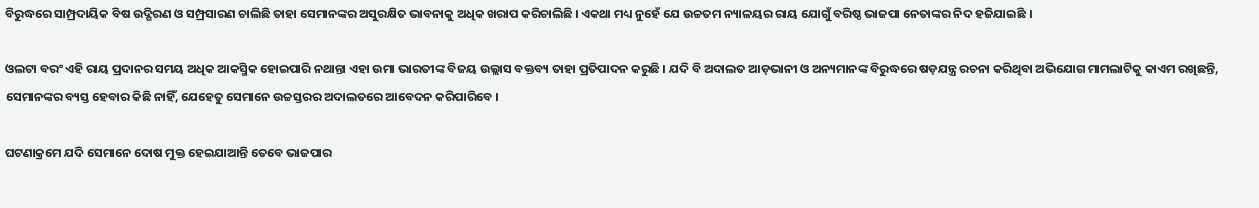ବିରୁଦ୍ଧରେ ସାମ୍ପ୍ରଦାୟିକ ବିଷ ଉଦ୍ଗିରଣ ଓ ସମ୍ପ୍ରସାରଣ ଚାଲିଛି ତାହା ସେମାନଙ୍କର ଅସୁରକ୍ଷିତ ଭାବନାକୁ ଅଧିକ ଖରାପ କରିଚାଲିଛି । ଏକଥା ମଧ୍ୟ ନୁହେଁ ଯେ ଉଚ୍ଚତମ ନ୍ୟାଳୟର ରାୟ ଯୋଗୁଁ ବରିଷ୍ଠ ଭାଜପା ନେତାଙ୍କର ନିଦ ହଜିଯାଇଛି ।

ଓଲଟା ବରଂ ଏହି ରାୟ ପ୍ରଦାନର ସମୟ ଅଧିକ ଆକସ୍ମିକ ହୋଇପାରି ନଥାନ୍ତା ଏହା ଉମା ଭାରତୀଙ୍କ ବିଜୟ ଉଲ୍ଲାସ ବକ୍ତବ୍ୟ ତାହା ପ୍ରତିପାଦନ କରୁଛି । ଯଦି ବି ଅଦାଲତ ଆଡ଼ଭାନୀ ଓ ଅନ୍ୟମାନଙ୍କ ବିରୁଦ୍ଧରେ ଷଡ଼ଯନ୍ତ୍ର ରଚନା କରିଥିବା ଅଭିଯୋଗ ମାମଲାଟିକୁ କାଏମ ରଖିଛନ୍ତି, ସେମାନଙ୍କର ବ୍ୟସ୍ତ ହେବାର କିଛି ନାହିଁ, ଯେହେତୁ ସେମାନେ ଉଚ୍ଚସ୍ତରର ଅଦାଲତରେ ଆବେଦନ କରିପାରିବେ ।

ଘଟଣାକ୍ରମେ ଯଦି ସେମାନେ ଦୋଷ ମୁକ୍ତ ହେଇଯାଆନ୍ତି ତେବେ ଭାଜପାର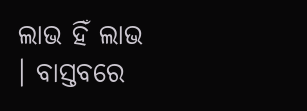ଲାଭ ହିଁ ଲାଭ । ବାସ୍ତବରେ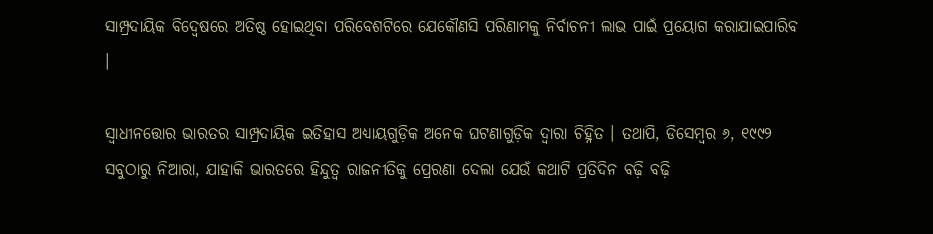ସାମ୍ପ୍ରଦାୟିକ ବିଦ୍ୱେଷରେ ଅତିଷ୍ଠ ହୋଇଥିବା ପରିବେଶଟିରେ ଯେକୌଣସି ପରିଣାମକୁ ନିର୍ବାଚନୀ ଲାଭ ପାଇଁ ପ୍ରୟୋଗ କରାଯାଇପାରିବ ।

ସ୍ୱାଧୀନତ୍ତୋର ଭାରତର ସାମ୍ପ୍ରଦାୟିକ ଇତିହାସ ଅଧ୍ୟାୟଗୁଡ଼ିକ ଅନେକ ଘଟଣାଗୁଡ଼ିକ ଦ୍ୱାରା ଚିହ୍ନିତ । ତଥାପି, ଡିସେମ୍ବର ୬, ୧୯୯୨ ସବୁଠାରୁ ନିଆରା, ଯାହାକି ଭାରତରେ ହିନ୍ଦୁତ୍ୱ ରାଜନୀତିକୁ ପ୍ରେରଣା ଦେଲା ଯେଉଁ କଥାଟି ପ୍ରତିଦିନ ବଢ଼ି ବଢ଼ି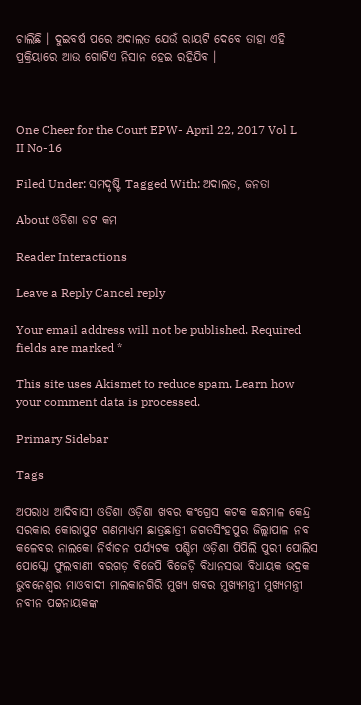ଚାଲିଛି । ଦୁଇବର୍ଷ ପରେ ଅଦାଲତ ଯେଉଁ ରାୟଟି ଦେବେ ତାହା ଏହି ପ୍ରକ୍ରିୟାରେ ଆଉ ଗୋଟିଏ ନିସାନ ହେଇ ରହିଯିବ ।



One Cheer for the Court EPW- April 22, 2017 Vol L II No-16

Filed Under: ସମଦୃଷ୍ଟି Tagged With: ଅଦାଲତ, ଜନତା

About ଓଡିଶା ଡଟ କମ

Reader Interactions

Leave a Reply Cancel reply

Your email address will not be published. Required fields are marked *

This site uses Akismet to reduce spam. Learn how your comment data is processed.

Primary Sidebar

Tags

ଅପରାଧ ଆଦିବାସୀ ଓଡିଶା ଓଡ଼ିଶା ଖବର କଂଗ୍ରେସ କଟକ କନ୍ଧମାଳ କେନ୍ଦ୍ର ସରକାର କୋରାପୁଟ ଗଣମାଧ୍ୟମ ଛାତ୍ରଛାତ୍ରୀ ଜଗତସିଂହପୁର ଜିଲ୍ଲାପାଳ ନବ କଳେବର ନାଲକୋ ନିର୍ବାଚନ ପର୍ଯ୍ୟଟକ ପଶ୍ଚିମ ଓଡ଼ିଶା ପିପିଲି ପୁରୀ ପୋଲିସ ପୋସ୍କୋ ଫୁଲବାଣୀ ବରଗଡ଼ ବିଜେପି ବିଜେଡ଼ି ବିଧାନସଭା ବିଧାୟକ ଭଦ୍ରକ ଭୁବନେଶ୍ୱର ମାଓବାଦୀ ମାଲକାନଗିରି ମୁଖ୍ୟ ଖବର ମୁଖ୍ୟମନ୍ତ୍ରୀ ମୁଖ୍ୟମନ୍ତ୍ରୀ ନବୀନ ପଟ୍ଟନାୟକଙ୍କ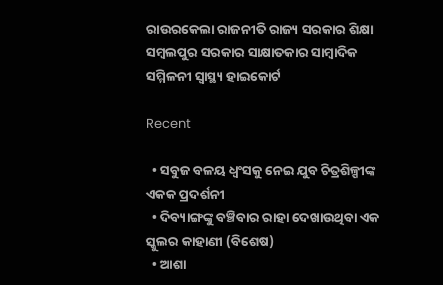ରାଉରକେଲା ରାଜନୀତି ରାଜ୍ୟ ସରକାର ଶିକ୍ଷା ସମ୍ବଲପୁର ସରକାର ସାକ୍ଷାତକାର ସାମ୍ବାଦିକ ସମ୍ମିଳନୀ ସ୍ୱାସ୍ଥ୍ୟ ହାଇକୋର୍ଟ

Recent

  • ସବୁଜ ବଳୟ ଧ୍ୱଂସକୁ ନେଇ ଯୁବ ଚିତ୍ରଶିଳ୍ପୀଙ୍କ ଏକକ ପ୍ରଦର୍ଶନୀ
  • ଦିବ୍ୟାଙ୍ଗଙ୍କୁ ବଞ୍ଚିବାର ରାହା ଦେଖାଉଥିବା ଏକ ସ୍କୁଲର କାହାଣୀ (ବିଶେଷ)
  • ଆଶା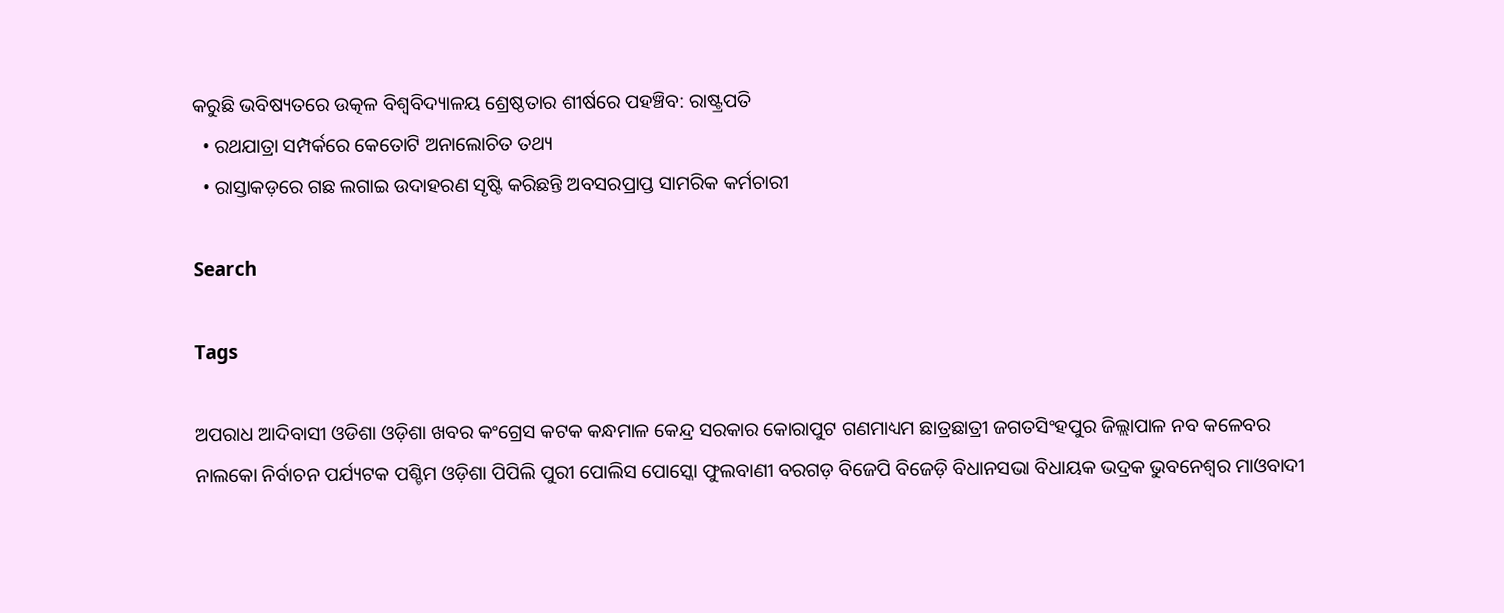କରୁଛି ଭବିଷ୍ୟତରେ ଉତ୍କଳ ବିଶ୍ୱବିଦ୍ୟାଳୟ ଶ୍ରେଷ୍ଠତାର ଶୀର୍ଷରେ ପହଞ୍ଚିବ: ରାଷ୍ଟ୍ରପତି
  • ରଥଯାତ୍ରା ସମ୍ପର୍କରେ କେତୋଟି ଅନାଲୋଚିତ ତଥ୍ୟ
  • ରାସ୍ତାକଡ଼ରେ ଗଛ ଲଗାଇ ଉଦାହରଣ ସୃଷ୍ଟି କରିଛନ୍ତି ଅବସରପ୍ରାପ୍ତ ସାମରିକ କର୍ମଚାରୀ

Search

Tags

ଅପରାଧ ଆଦିବାସୀ ଓଡିଶା ଓଡ଼ିଶା ଖବର କଂଗ୍ରେସ କଟକ କନ୍ଧମାଳ କେନ୍ଦ୍ର ସରକାର କୋରାପୁଟ ଗଣମାଧ୍ୟମ ଛାତ୍ରଛାତ୍ରୀ ଜଗତସିଂହପୁର ଜିଲ୍ଲାପାଳ ନବ କଳେବର ନାଲକୋ ନିର୍ବାଚନ ପର୍ଯ୍ୟଟକ ପଶ୍ଚିମ ଓଡ଼ିଶା ପିପିଲି ପୁରୀ ପୋଲିସ ପୋସ୍କୋ ଫୁଲବାଣୀ ବରଗଡ଼ ବିଜେପି ବିଜେଡ଼ି ବିଧାନସଭା ବିଧାୟକ ଭଦ୍ରକ ଭୁବନେଶ୍ୱର ମାଓବାଦୀ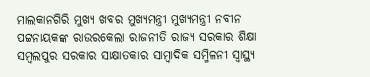ମାଲକାନଗିରି ମୁଖ୍ୟ ଖବର ମୁଖ୍ୟମନ୍ତ୍ରୀ ମୁଖ୍ୟମନ୍ତ୍ରୀ ନବୀନ ପଟ୍ଟନାୟକଙ୍କ ରାଉରକେଲା ରାଜନୀତି ରାଜ୍ୟ ସରକାର ଶିକ୍ଷା ସମ୍ବଲପୁର ସରକାର ସାକ୍ଷାତକାର ସାମ୍ବାଦିକ ସମ୍ମିଳନୀ ସ୍ୱାସ୍ଥ୍ୟ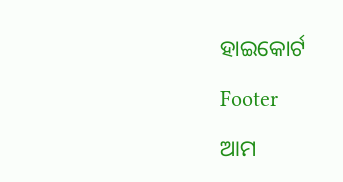ହାଇକୋର୍ଟ

Footer

ଆମ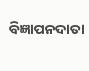ବିଜ୍ଞାପନଦାତା